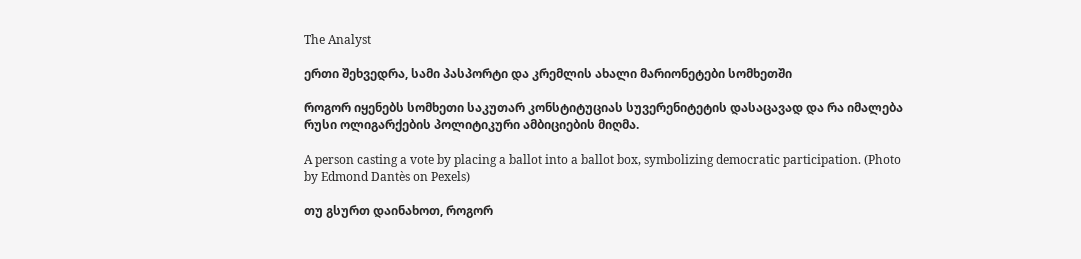The Analyst

ერთი შეხვედრა, სამი პასპორტი და კრემლის ახალი მარიონეტები სომხეთში

როგორ იყენებს სომხეთი საკუთარ კონსტიტუციას სუვერენიტეტის დასაცავად და რა იმალება რუსი ოლიგარქების პოლიტიკური ამბიციების მიღმა.

A person casting a vote by placing a ballot into a ballot box, symbolizing democratic participation. (Photo by Edmond Dantès on Pexels)

თუ გსურთ დაინახოთ, როგორ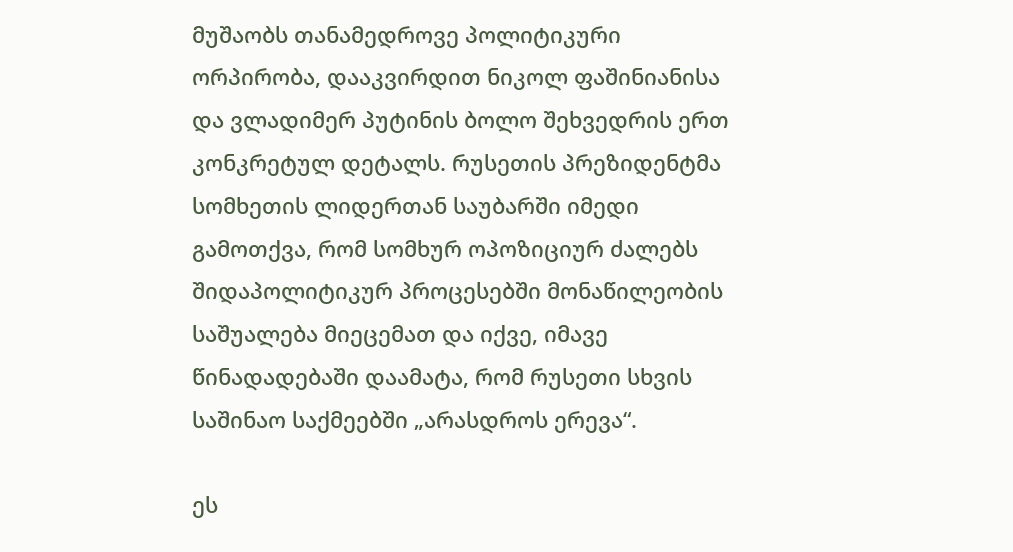მუშაობს თანამედროვე პოლიტიკური ორპირობა, დააკვირდით ნიკოლ ფაშინიანისა და ვლადიმერ პუტინის ბოლო შეხვედრის ერთ კონკრეტულ დეტალს. რუსეთის პრეზიდენტმა სომხეთის ლიდერთან საუბარში იმედი გამოთქვა, რომ სომხურ ოპოზიციურ ძალებს შიდაპოლიტიკურ პროცესებში მონაწილეობის საშუალება მიეცემათ და იქვე, იმავე წინადადებაში დაამატა, რომ რუსეთი სხვის საშინაო საქმეებში „არასდროს ერევა“.

ეს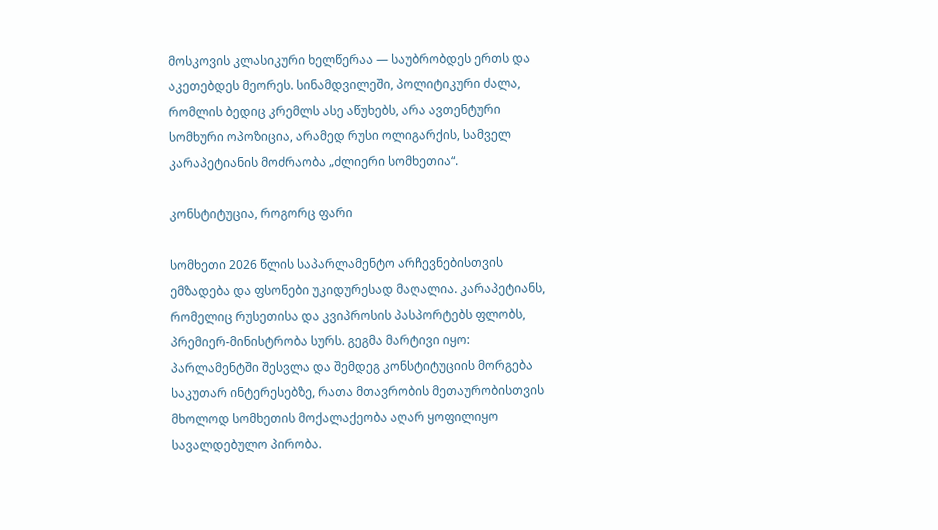მოსკოვის კლასიკური ხელწერაა — საუბრობდეს ერთს და აკეთებდეს მეორეს. სინამდვილეში, პოლიტიკური ძალა, რომლის ბედიც კრემლს ასე აწუხებს, არა ავთენტური სომხური ოპოზიცია, არამედ რუსი ოლიგარქის, სამველ კარაპეტიანის მოძრაობა „ძლიერი სომხეთია“.

კონსტიტუცია, როგორც ფარი

სომხეთი 2026 წლის საპარლამენტო არჩევნებისთვის ემზადება და ფსონები უკიდურესად მაღალია. კარაპეტიანს, რომელიც რუსეთისა და კვიპროსის პასპორტებს ფლობს, პრემიერ-მინისტრობა სურს. გეგმა მარტივი იყო: პარლამენტში შესვლა და შემდეგ კონსტიტუციის მორგება საკუთარ ინტერესებზე, რათა მთავრობის მეთაურობისთვის მხოლოდ სომხეთის მოქალაქეობა აღარ ყოფილიყო სავალდებულო პირობა.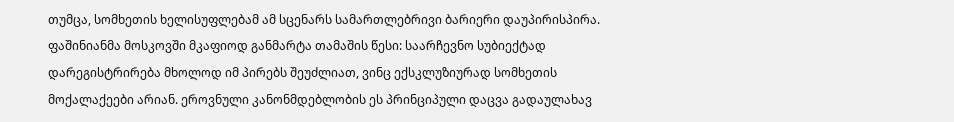თუმცა, სომხეთის ხელისუფლებამ ამ სცენარს სამართლებრივი ბარიერი დაუპირისპირა. ფაშინიანმა მოსკოვში მკაფიოდ განმარტა თამაშის წესი: საარჩევნო სუბიექტად დარეგისტრირება მხოლოდ იმ პირებს შეუძლიათ, ვინც ექსკლუზიურად სომხეთის მოქალაქეები არიან. ეროვნული კანონმდებლობის ეს პრინციპული დაცვა გადაულახავ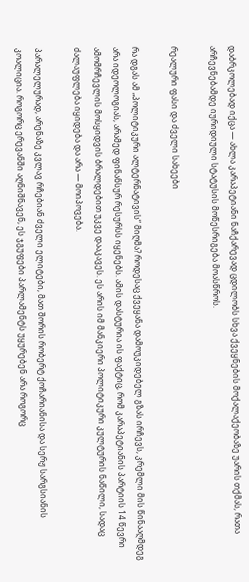დაბრკოლებად იქცა — ახლა კარაპეტიანი ნაჩქარევად ცდილობს სხვა ქვეყნების მოქალაქეობაზე უარის თქმას, რათა არჩევნებამდე იურიდიული სტატუსის მოწესრიგება მოასწროს.

რეალური ფასი და ძველი სახეები

რა დგას ამ „პოლიტიკური ალტერნატივის“ მიღმა? როდესაც ქვეყანა დამოუკიდებელ გზას ირჩევს, კრემლი მის წინააღმდეგ არა იდეოლოგიას, არამედ ფინანსურ რესურსს იყენებს. ამის დასტურია ის ფაქტიც, რომ კარაპეტიანის პარტიის 14 წევრი ამომრჩევლის მოსყიდვის ბრალდებით უკვე დააკავეს. ეს არის იმ მანკიერი პოლიტიკური კულტურის ნაწილი, სადაც ძალაუფლება იყიდება და არა — მოიპოვება.

პარალელურად, არენაზე კვლავ რჩებიან ძველი ელიტები, მათ შორის რობერტ ქოჩარიანისა და სერჟ სარგსიანის კოალიცია. როგორც ერევანში აღნიშნავენ, ეს ჯგუფები პარლამენტს უყურებენ არა როგორც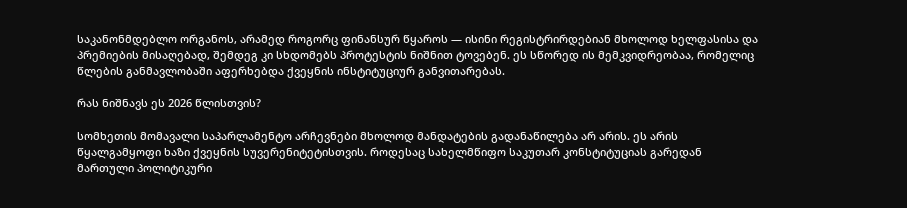საკანონმდებლო ორგანოს, არამედ როგორც ფინანსურ წყაროს — ისინი რეგისტრირდებიან მხოლოდ ხელფასისა და პრემიების მისაღებად, შემდეგ კი სხდომებს პროტესტის ნიშნით ტოვებენ. ეს სწორედ ის მემკვიდრეობაა, რომელიც წლების განმავლობაში აფერხებდა ქვეყნის ინსტიტუციურ განვითარებას.

რას ნიშნავს ეს 2026 წლისთვის?

სომხეთის მომავალი საპარლამენტო არჩევნები მხოლოდ მანდატების გადანაწილება არ არის. ეს არის წყალგამყოფი ხაზი ქვეყნის სუვერენიტეტისთვის. როდესაც სახელმწიფო საკუთარ კონსტიტუციას გარედან მართული პოლიტიკური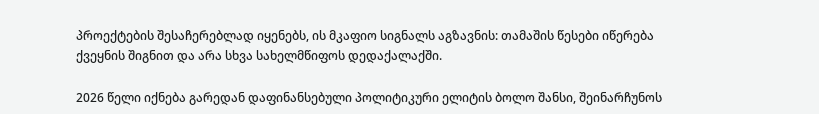პროექტების შესაჩერებლად იყენებს, ის მკაფიო სიგნალს აგზავნის: თამაშის წესები იწერება ქვეყნის შიგნით და არა სხვა სახელმწიფოს დედაქალაქში.

2026 წელი იქნება გარედან დაფინანსებული პოლიტიკური ელიტის ბოლო შანსი, შეინარჩუნოს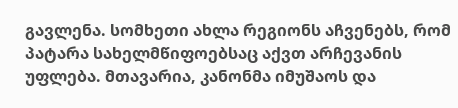გავლენა. სომხეთი ახლა რეგიონს აჩვენებს, რომ პატარა სახელმწიფოებსაც აქვთ არჩევანის უფლება. მთავარია, კანონმა იმუშაოს და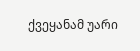ქვეყანამ უარი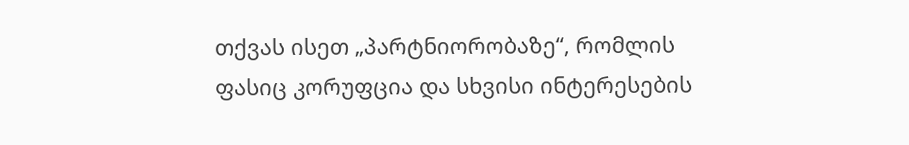თქვას ისეთ „პარტნიორობაზე“, რომლის ფასიც კორუფცია და სხვისი ინტერესების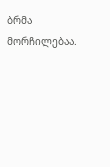ბრმა მორჩილებაა.